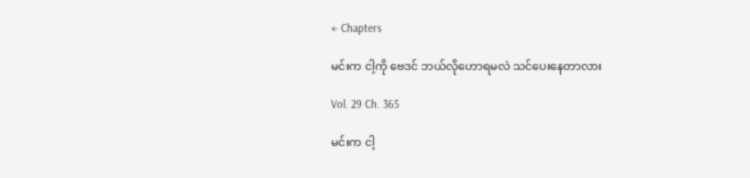← Chapters

မင်းက ငါ့ကို ဗေဒင် ဘယ်လိုဟောရမလဲ သင်ပေးနေတာလား

Vol. 29 Ch. 365

မင်းက ငါ့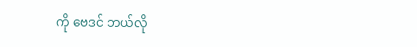ကို ဗေဒင် ဘယ်လို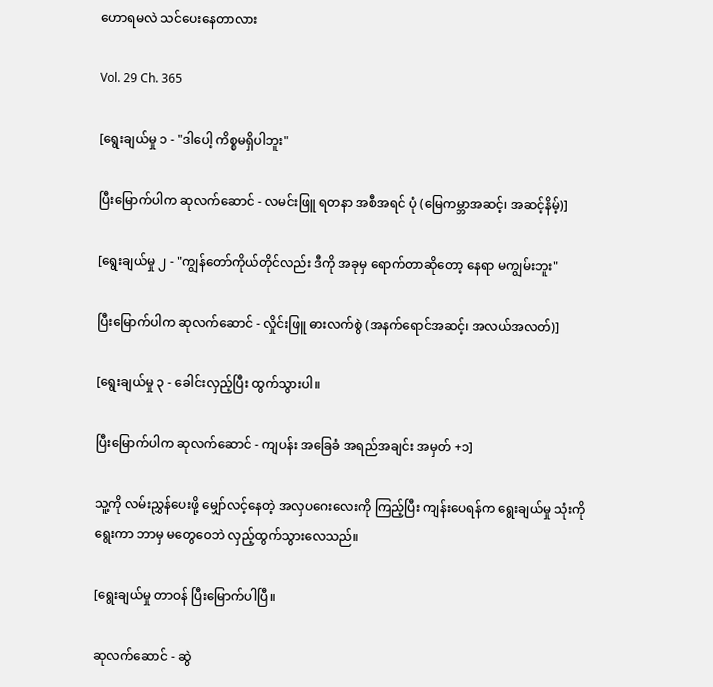ဟောရမလဲ သင်ပေးနေတာလား

Vol. 29 Ch. 365

[ရွေးချယ်မှု ၁ - "ဒါပေါ့ ကိစ္စမရှိပါဘူး"

ပြီးမြောက်ပါက ဆုလက်ဆောင် - လမင်းဖြူ ရတနာ အစီအရင် ပုံ (မြေကမ္ဘာအဆင့်၊ အဆင့်နိမ့်)]

[ရွေးချယ်မှု ၂ - "ကျွန်တော်ကိုယ်တိုင်လည်း ဒီကို အခုမှ ရောက်တာဆိုတော့ နေရာ မကျွမ်းဘူး"

ပြီးမြောက်ပါက ဆုလက်ဆောင် - လှိုင်းဖြူ ဓားလက်စွဲ (အနက်ရောင်အဆင့်၊ အလယ်အလတ်)]

[ရွေးချယ်မှု ၃ - ခေါင်းလှည့်ပြီး ထွက်သွားပါ။

ပြီးမြောက်ပါက ဆုလက်ဆောင် - ကျပန်း အခြေခံ အရည်အချင်း အမှတ် +၁]

သူ့ကို လမ်းညွှန်ပေးဖို့ မျှော်လင့်နေတဲ့ အလှပဂေးလေးကို ကြည့်ပြီး ကျန်းပေရန်က ရွေးချယ်မှု သုံးကို ရွေးကာ ဘာမှ မတွေဝေဘဲ လှည့်ထွက်သွားလေသည်။

[ရွေးချယ်မှု တာဝန် ပြီးမြောက်ပါပြီ။

ဆုလက်ဆောင် - ဆွဲ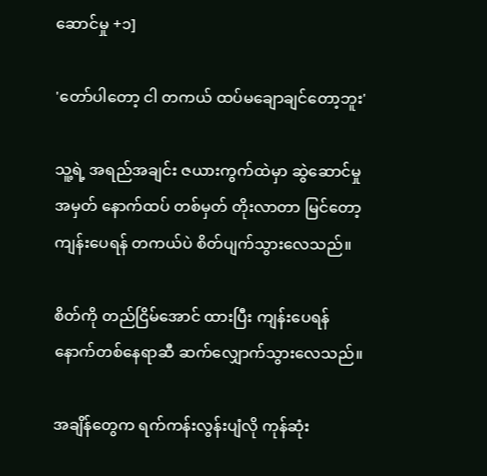ဆောင်မှု +၁]

'တော်ပါတော့ ငါ တကယ် ထပ်မချောချင်တော့ဘူး'

သူ့ရဲ့ အရည်အချင်း ဇယားကွက်ထဲမှာ ဆွဲဆောင်မှု အမှတ် နောက်ထပ် တစ်မှတ် တိုးလာတာ မြင်တော့ ကျန်းပေရန် တကယ်ပဲ စိတ်ပျက်သွားလေသည်။

စိတ်ကို တည်ငြိမ်အောင် ထားပြီး ကျန်းပေရန် နောက်တစ်နေရာဆီ ဆက်လျှောက်သွားလေသည်။

အချိန်တွေက ရက်ကန်းလွန်းပျံလို ကုန်ဆုံး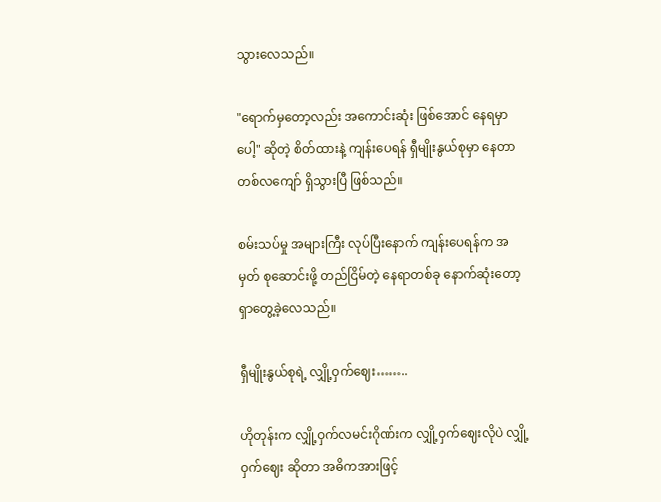သွားလေသည်။

"ရောက်မှတော့လည်း အကောင်းဆုံး ဖြစ်အောင် နေရမှာပေါ့" ဆိုတဲ့ စိတ်ထားနဲ့ ကျန်းပေရန် ရှီမျိုးနွယ်စုမှာ နေတာ တစ်လကျော် ရှိသွားပြီ ဖြစ်သည်။

စမ်းသပ်မှု အများကြီး လုပ်ပြီးနောက် ကျန်းပေရန်က အမှတ် စုဆောင်းဖို့ တည်ငြိမ်တဲ့ နေရာတစ်ခု နောက်ဆုံးတော့ ရှာတွေ့ခဲ့လေသည်။

ရှီမျိုးနွယ်စုရဲ့ လျှို့ဝှက်ဈေး……..

ဟိုတုန်းက လျှို့ဝှက်လမင်းဂိုဏ်းက လျှို့ဝှက်ဈေးလိုပဲ လျှို့ဝှက်ဈေး ဆိုတာ အဓိကအားဖြင့်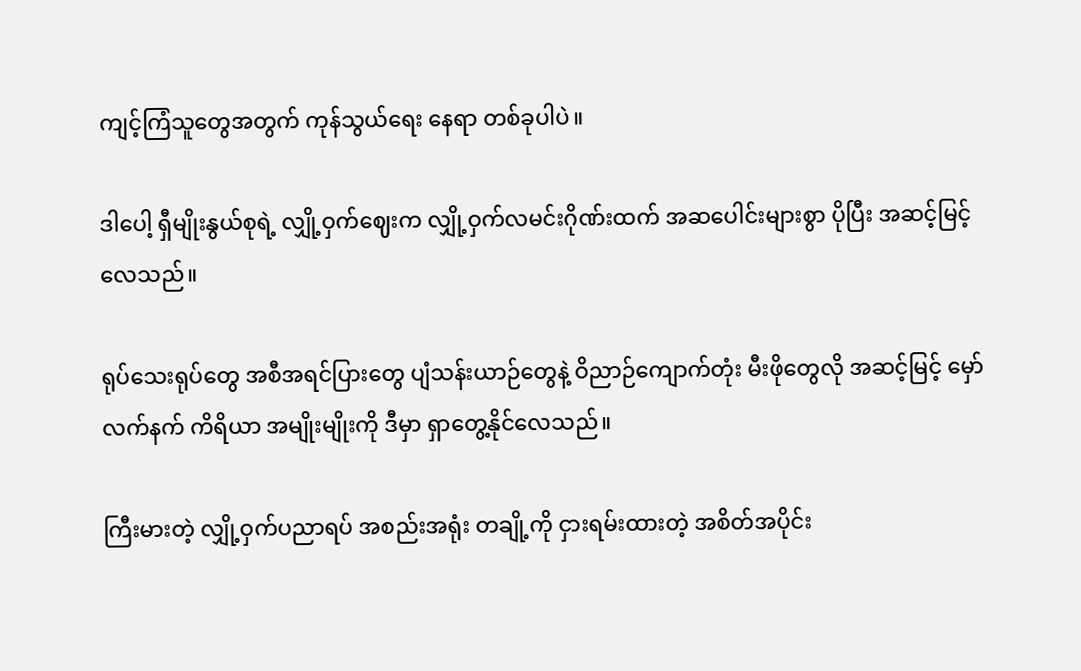ကျင့်ကြံသူတွေအတွက် ကုန်သွယ်ရေး နေရာ တစ်ခုပါပဲ။

ဒါပေါ့ ရှီမျိုးနွယ်စုရဲ့ လျှို့ဝှက်ဈေးက လျှို့ဝှက်လမင်းဂိုဏ်းထက် အဆပေါင်းများစွာ ပိုပြီး အဆင့်မြင့်လေသည်။

ရုပ်သေးရုပ်တွေ အစီအရင်ပြားတွေ ပျံသန်းယာဉ်တွေနဲ့ ဝိညာဉ်ကျောက်တုံး မီးဖိုတွေလို အဆင့်မြင့် မှော်လက်နက် ကိရိယာ အမျိုးမျိုးကို ဒီမှာ ရှာတွေ့နိုင်လေသည်။

ကြီးမားတဲ့ လျှို့ဝှက်ပညာရပ် အစည်းအရုံး တချို့ကို ငှားရမ်းထားတဲ့ အစိတ်အပိုင်း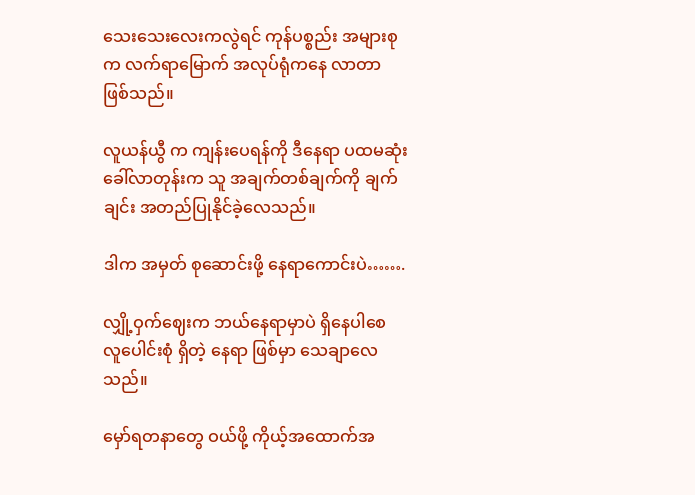သေးသေးလေးကလွဲရင် ကုန်ပစ္စည်း အများစုက လက်ရာမြောက် အလုပ်ရုံကနေ လာတာ ဖြစ်သည်။

လူယန်ယွီ က ကျန်းပေရန်ကို ဒီနေရာ ပထမဆုံး ခေါ်လာတုန်းက သူ အချက်တစ်ချက်ကို ချက်ချင်း အတည်ပြုနိုင်ခဲ့လေသည်။

ဒါက အမှတ် စုဆောင်းဖို့ နေရာကောင်းပဲ…….

လျှို့ဝှက်ဈေးက ဘယ်နေရာမှာပဲ ရှိနေပါစေ လူပေါင်းစုံ ရှိတဲ့ နေရာ ဖြစ်မှာ သေချာလေသည်။

မှော်ရတနာတွေ ဝယ်ဖို့ ကိုယ့်အထောက်အ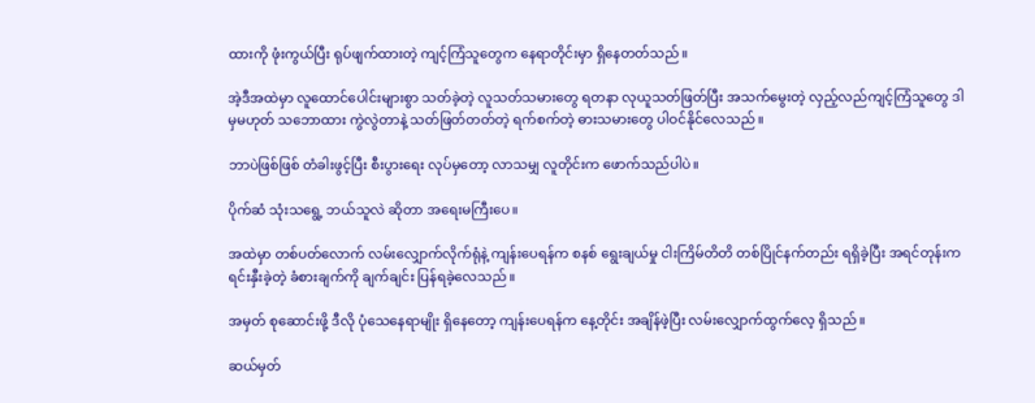ထားကို ဖုံးကွယ်ပြီး ရုပ်ဖျက်ထားတဲ့ ကျင့်ကြံသူတွေက နေရာတိုင်းမှာ ရှိနေတတ်သည်။

အဲ့ဒီအထဲမှာ လူထောင်ပေါင်းများစွာ သတ်ခဲ့တဲ့ လူသတ်သမားတွေ ရတနာ လုယူသတ်ဖြတ်ပြီး အသက်မွေးတဲ့ လှည့်လည်ကျင့်ကြံသူတွေ ဒါမှမဟုတ် သဘောထား ကွဲလွဲတာနဲ့ သတ်ဖြတ်တတ်တဲ့ ရက်စက်တဲ့ ဓားသမားတွေ ပါဝင်နိုင်လေသည်။

ဘာပဲဖြစ်ဖြစ် တံခါးဖွင့်ပြီး စီးပွားရေး လုပ်မှတော့ လာသမျှ လူတိုင်းက ဖောက်သည်ပါပဲ။

ပိုက်ဆံ သုံးသရွေ့ ဘယ်သူလဲ ဆိုတာ အရေးမကြီးပေ။

အထဲမှာ တစ်ပတ်လောက် လမ်းလျှောက်လိုက်ရုံနဲ့ ကျန်းပေရန်က စနစ် ရွေးချယ်မှု ငါးကြိမ်တိတိ တစ်ပြိုင်နက်တည်း ရရှိခဲ့ပြီး အရင်တုန်းက ရင်းနှီးခဲ့တဲ့ ခံစားချက်ကို ချက်ချင်း ပြန်ရခဲ့လေသည်။

အမှတ် စုဆောင်းဖို့ ဒီလို ပုံသေနေရာမျိုး ရှိနေတော့ ကျန်းပေရန်က နေ့တိုင်း အချိန်ဖဲ့ပြီး လမ်းလျှောက်ထွက်လေ့ ရှိသည်။

ဆယ်မှတ်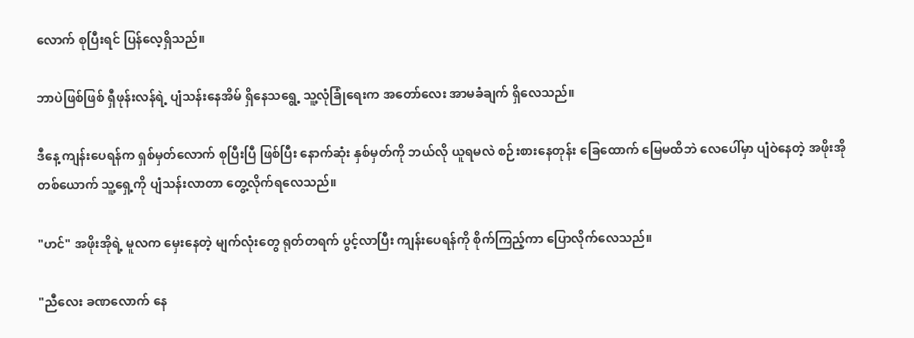လောက် စုပြီးရင် ပြန်လေ့ရှိသည်။

ဘာပဲဖြစ်ဖြစ် ရှီဖုန်းလန်ရဲ့ ပျံသန်းနေအိမ် ရှိနေသရွေ့ သူ့လုံခြုံရေးက အတော်လေး အာမခံချက် ရှိလေသည်။

ဒီနေ့ ကျန်းပေရန်က ရှစ်မှတ်လောက် စုပြီးပြီ ဖြစ်ပြီး နောက်ဆုံး နှစ်မှတ်ကို ဘယ်လို ယူရမလဲ စဉ်းစားနေတုန်း ခြေထောက် မြေမထိဘဲ လေပေါ်မှာ ပျံဝဲနေတဲ့ အဖိုးအို တစ်ယောက် သူ့ရှေ့ကို ပျံသန်းလာတာ တွေ့လိုက်ရလေသည်။

"ဟင်" အဖိုးအိုရဲ့ မူလက မှေးနေတဲ့ မျက်လုံးတွေ ရုတ်တရက် ပွင့်လာပြီး ကျန်းပေရန်ကို စိုက်ကြည့်ကာ ပြောလိုက်လေသည်။

"ညီလေး ခဏလောက် နေ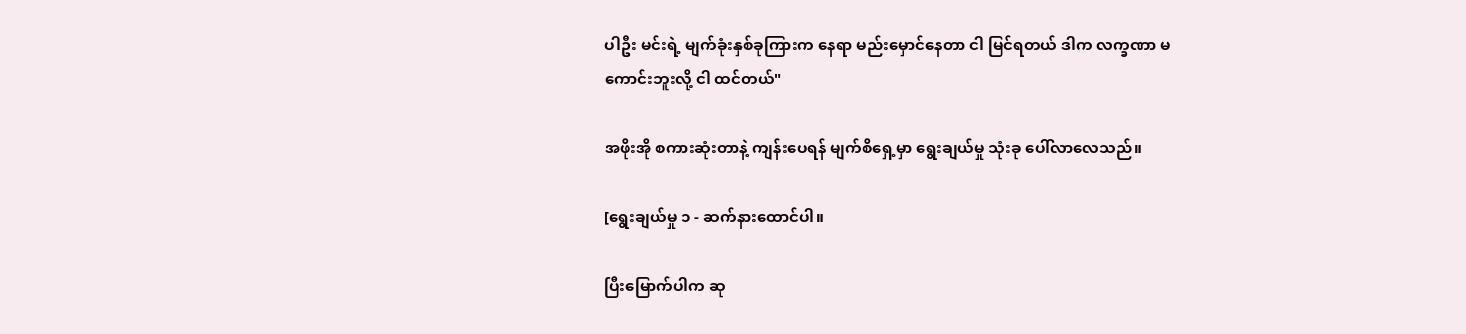ပါဦး မင်းရဲ့ မျက်ခုံးနှစ်ခုကြားက နေရာ မည်းမှောင်နေတာ ငါ မြင်ရတယ် ဒါက လက္ခဏာ မကောင်းဘူးလို့ ငါ ထင်တယ်"

အဖိုးအို စကားဆုံးတာနဲ့ ကျန်းပေရန် မျက်စိရှေ့မှာ ရွေးချယ်မှု သုံးခု ပေါ်လာလေသည်။

[ရွေးချယ်မှု ၁ - ဆက်နားထောင်ပါ။

ပြီးမြောက်ပါက ဆု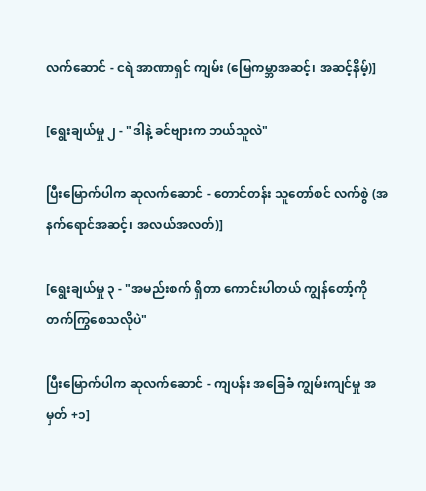လက်ဆောင် - ငရဲ အာဏာရှင် ကျမ်း (မြေကမ္ဘာအဆင့်၊ အဆင့်နိမ့်)]

[ရွေးချယ်မှု ၂ - "ဒါနဲ့ ခင်ဗျားက ဘယ်သူလဲ"

ပြီးမြောက်ပါက ဆုလက်ဆောင် - တောင်တန်း သူတော်စင် လက်စွဲ (အနက်ရောင်အဆင့်၊ အလယ်အလတ်)]

[ရွေးချယ်မှု ၃ - "အမည်းစက် ရှိတာ ကောင်းပါတယ် ကျွန်တော့်ကို တက်ကြွစေသလိုပဲ"

ပြီးမြောက်ပါက ဆုလက်ဆောင် - ကျပန်း အခြေခံ ကျွမ်းကျင်မှု အမှတ် +၁]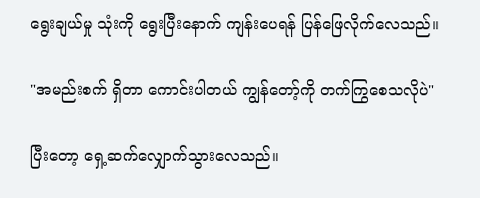ရွေးချယ်မှု သုံးကို ရွေးပြီးနောက် ကျန်းပေရန် ပြန်ဖြေလိုက်လေသည်။

"အမည်းစက် ရှိတာ ကောင်းပါတယ် ကျွန်တော့်ကို တက်ကြွစေသလိုပဲ"

ပြီးတော့ ရှေ့ဆက်လျှောက်သွားလေသည်။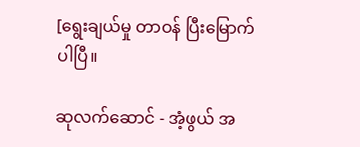[ရွေးချယ်မှု တာဝန် ပြီးမြောက်ပါပြီ။

ဆုလက်ဆောင် - အံ့ဖွယ် အ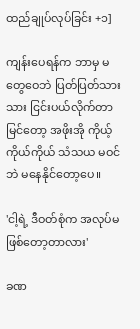ထည်ချုပ်လုပ်ခြင်း +၁]

ကျန်းပေရန်က ဘာမှ မတွေဝေဘဲ ပြတ်ပြတ်သားသား ငြင်းပယ်လိုက်တာ မြင်တော့ အဖိုးအို ကိုယ့်ကိုယ်ကိုယ် သံသယ မဝင်ဘဲ မနေနိုင်တော့ပေ။

'ငါ့ရဲ့ ဒီဝတ်စုံက အလုပ်မဖြစ်တော့တာလား'

ခဏ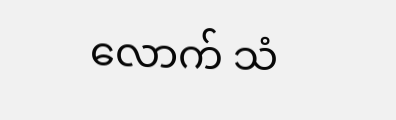လောက် သံ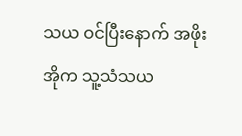သယ ဝင်ပြီးနောက် အဖိုးအိုက သူ့သံသယ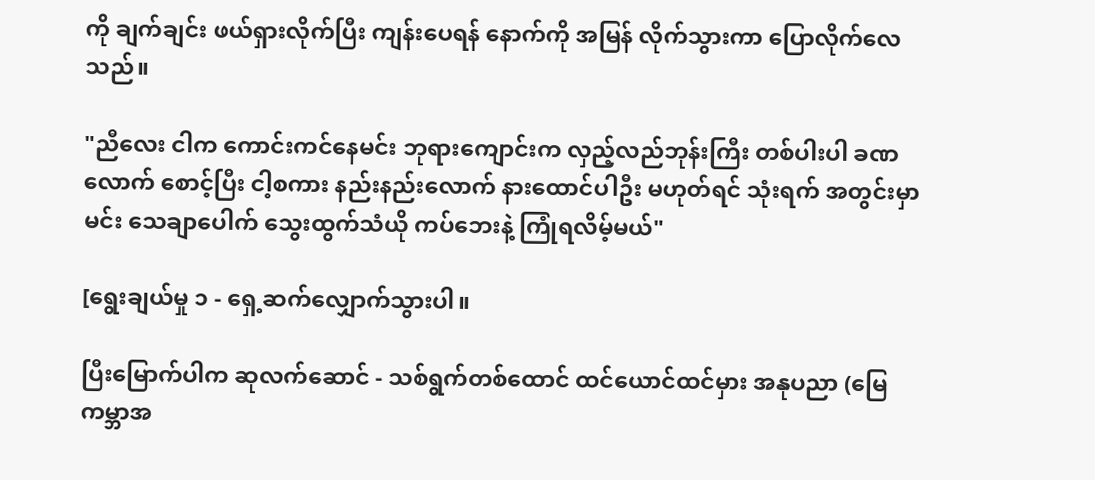ကို ချက်ချင်း ဖယ်ရှားလိုက်ပြီး ကျန်းပေရန် နောက်ကို အမြန် လိုက်သွားကာ ပြောလိုက်လေသည်။

"ညီလေး ငါက ကောင်းကင်နေမင်း ဘုရားကျောင်းက လှည့်လည်ဘုန်းကြီး တစ်ပါးပါ ခဏလောက် စောင့်ပြီး ငါ့စကား နည်းနည်းလောက် နားထောင်ပါဦး မဟုတ်ရင် သုံးရက် အတွင်းမှာ မင်း သေချာပေါက် သွေးထွက်သံယို ကပ်ဘေးနဲ့ ကြုံရလိမ့်မယ်"

[ရွေးချယ်မှု ၁ - ရှေ့ဆက်လျှောက်သွားပါ။

ပြီးမြောက်ပါက ဆုလက်ဆောင် - သစ်ရွက်တစ်ထောင် ထင်ယောင်ထင်မှား အနုပညာ (မြေကမ္ဘာအ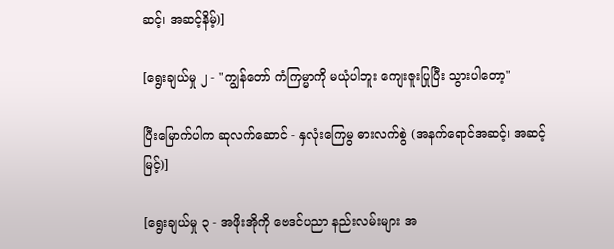ဆင့်၊ အဆင့်နိမ့်)]

[ရွေးချယ်မှု ၂ - "ကျွန်တော် ကံကြမ္မာကို မယုံပါဘူး ကျေးဇူးပြုပြီး သွားပါတော့"

ပြီးမြောက်ပါက ဆုလက်ဆောင် - နှလုံးကြေမွ ဓားလက်စွဲ (အနက်ရောင်အဆင့်၊ အဆင့်မြင့်)]

[ရွေးချယ်မှု ၃ - အဖိုးအိုကို ဗေဒင်ပညာ နည်းလမ်းများ အ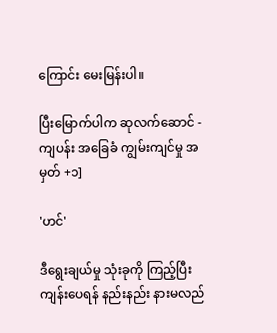ကြောင်း မေးမြန်းပါ။

ပြီးမြောက်ပါက ဆုလက်ဆောင် - ကျပန်း အခြေခံ ကျွမ်းကျင်မှု အမှတ် +၁]

'ဟင်'

ဒီရွေးချယ်မှု သုံးခုကို ကြည့်ပြီး ကျန်းပေရန် နည်းနည်း နားမလည်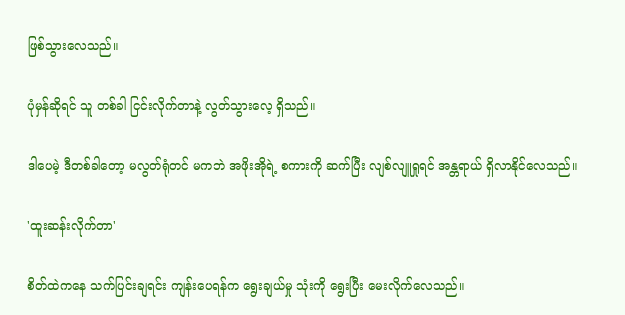ဖြစ်သွားလေသည်။

ပုံမှန်ဆိုရင် သူ တစ်ခါ ငြင်းလိုက်တာနဲ့ လွတ်သွားလေ့ ရှိသည်။

ဒါပေမဲ့ ဒီတစ်ခါတော့ မလွတ်ရုံတင် မကဘဲ အဖိုးအိုရဲ့ စကားကို ဆက်ပြီး လျစ်လျူရှုရင် အန္တရာယ် ရှိလာနိုင်လေသည်။

'ထူးဆန်းလိုက်တာ'

စိတ်ထဲကနေ သက်ပြင်းချရင်း ကျန်းပေရန်က ရွေးချယ်မှု သုံးကို ရွေးပြီး မေးလိုက်လေသည်။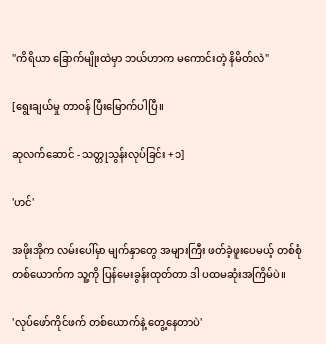"ကိရိယာ ခြောက်မျိုးထဲမှာ ဘယ်ဟာက မကောင်းတဲ့ နိမိတ်လဲ"

[ရွေးချယ်မှု တာဝန် ပြီးမြောက်ပါပြီ။

ဆုလက်ဆောင် - သတ္တုသွန်းလုပ်ခြင်း +၁]

'ဟင်'

အဖိုးအိုက လမ်းပေါ်မှာ မျက်နှာတွေ အများကြီး ဖတ်ခဲ့ဖူးပေမယ့် တစ်စုံတစ်ယောက်က သူ့ကို ပြန်မေးခွန်းထုတ်တာ ဒါ ပထမဆုံးအကြိမ်ပဲ။

'လုပ်ဖော်ကိုင်ဖက် တစ်ယောက်နဲ့ တွေ့နေတာပဲ'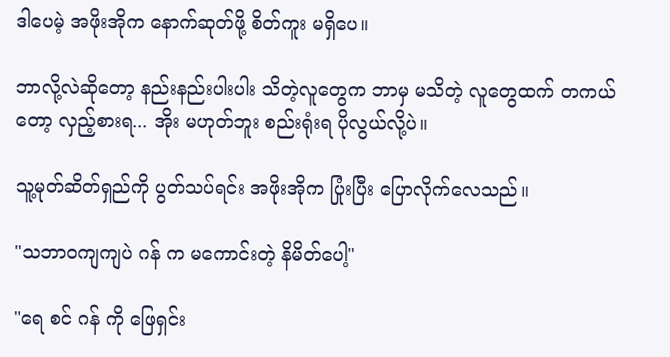ဒါပေမဲ့ အဖိုးအိုက နောက်ဆုတ်ဖို့ စိတ်ကူး မရှိပေ။

ဘာလို့လဲဆိုတော့ နည်းနည်းပါးပါး သိတဲ့လူတွေက ဘာမှ မသိတဲ့ လူတွေထက် တကယ်တော့ လှည့်စားရ... အိုး မဟုတ်ဘူး စည်းရုံးရ ပိုလွယ်လို့ပဲ။

သူ့မုတ်ဆိတ်ရှည်ကို ပွတ်သပ်ရင်း အဖိုးအိုက ပြုံးပြီး ပြောလိုက်လေသည်။

"သဘာဝကျကျပဲ ဂန် က မကောင်းတဲ့ နိမိတ်ပေါ့"

"ရေ စင် ဂန် ကို ဖြေရှင်း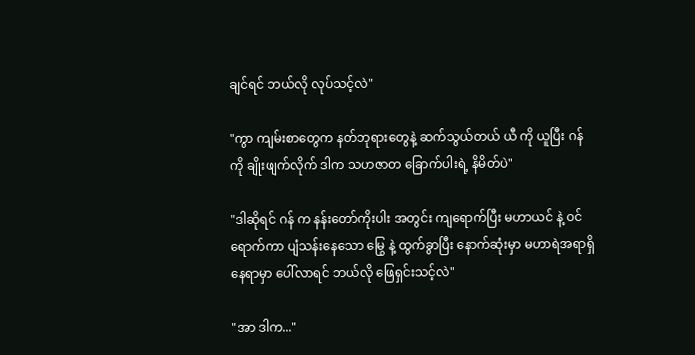ချင်ရင် ဘယ်လို လုပ်သင့်လဲ"

"ကွာ ကျမ်းစာတွေက နတ်ဘုရားတွေနဲ့ ဆက်သွယ်တယ် ယီ ကို ယူပြီး ဂန် ကို ချိုးဖျက်လိုက် ဒါက သဟဇာတ ခြောက်ပါးရဲ့ နိမိတ်ပဲ"

"ဒါဆိုရင် ဂန် က နန်းတော်ကိုးပါး အတွင်း ကျရောက်ပြီး မဟာယင် နဲ့ ဝင်ရောက်ကာ ပျံသန်းနေသော မြွေ နဲ့ ထွက်ခွာပြီး နောက်ဆုံးမှာ မဟာရဲအရာရှိ နေရာမှာ ပေါ်လာရင် ဘယ်လို ဖြေရှင်းသင့်လဲ"

"အာ ဒါက..."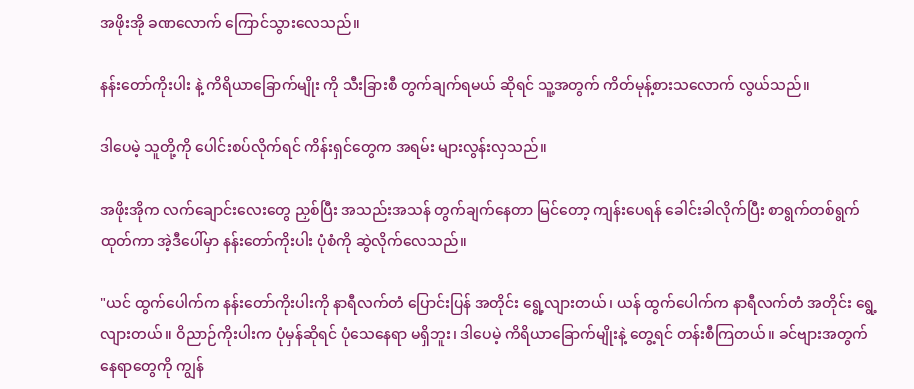အဖိုးအို ခဏလောက် ကြောင်သွားလေသည်။

နန်းတော်ကိုးပါး နဲ့ ကိရိယာခြောက်မျိုး ကို သီးခြားစီ တွက်ချက်ရမယ် ဆိုရင် သူ့အတွက် ကိတ်မုန့်စားသလောက် လွယ်သည်။

ဒါပေမဲ့ သူတို့ကို ပေါင်းစပ်လိုက်ရင် ကိန်းရှင်တွေက အရမ်း များလွန်းလှသည်။

အဖိုးအိုက လက်ချောင်းလေးတွေ ညှစ်ပြီး အသည်းအသန် တွက်ချက်နေတာ မြင်တော့ ကျန်းပေရန် ခေါင်းခါလိုက်ပြီး စာရွက်တစ်ရွက် ထုတ်ကာ အဲ့ဒီပေါ်မှာ နန်းတော်ကိုးပါး ပုံစံကို ဆွဲလိုက်လေသည်။

"ယင် ထွက်ပေါက်က နန်းတော်ကိုးပါးကို နာရီလက်တံ ပြောင်းပြန် အတိုင်း ရွေ့လျားတယ်၊ ယန် ထွက်ပေါက်က နာရီလက်တံ အတိုင်း ရွေ့လျားတယ်။ ဝိညာဉ်ကိုးပါးက ပုံမှန်ဆိုရင် ပုံသေနေရာ မရှိဘူး၊ ဒါပေမဲ့ ကိရိယာခြောက်မျိုးနဲ့ တွေ့ရင် တန်းစီကြတယ်။ ခင်ဗျားအတွက် နေရာတွေကို ကျွန်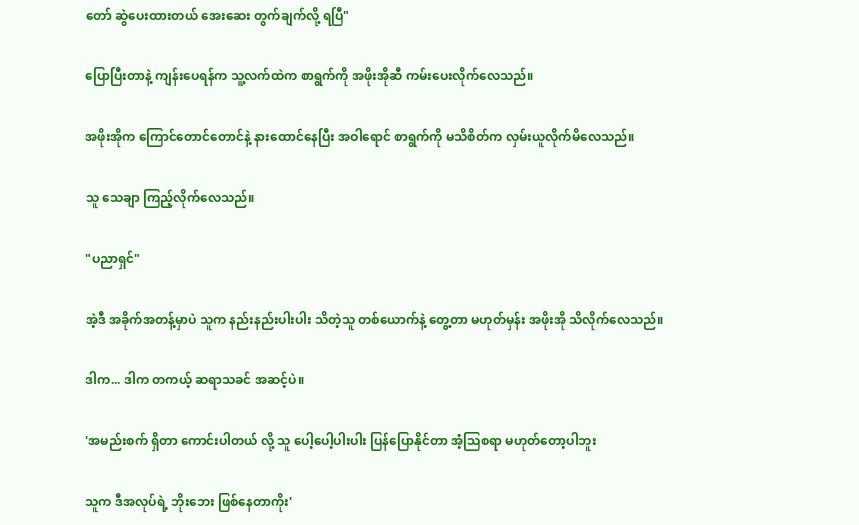တော် ဆွဲပေးထားတယ် အေးဆေး တွက်ချက်လို့ ရပြီ"

ပြောပြီးတာနဲ့ ကျန်းပေရန်က သူ့လက်ထဲက စာရွက်ကို အဖိုးအိုဆီ ကမ်းပေးလိုက်လေသည်။

အဖိုးအိုက ကြောင်တောင်တောင်နဲ့ နားထောင်နေပြီး အဝါရောင် စာရွက်ကို မသိစိတ်က လှမ်းယူလိုက်မိလေသည်။

သူ သေချာ ကြည့်လိုက်လေသည်။

"ပညာရှင်"

အဲ့ဒီ အခိုက်အတန့်မှာပဲ သူက နည်းနည်းပါးပါး သိတဲ့သူ တစ်ယောက်နဲ့ တွေ့တာ မဟုတ်မှန်း အဖိုးအို သိလိုက်လေသည်။

ဒါက... ဒါက တကယ့် ဆရာသခင် အဆင့်ပဲ။

'အမည်းစက် ရှိတာ ကောင်းပါတယ် လို့ သူ ပေါ့ပေါ့ပါးပါး ပြန်ပြောနိုင်တာ အံ့သြစရာ မဟုတ်တော့ပါဘူး

သူက ဒီအလုပ်ရဲ့ ဘိုးဘေး ဖြစ်နေတာကိုး'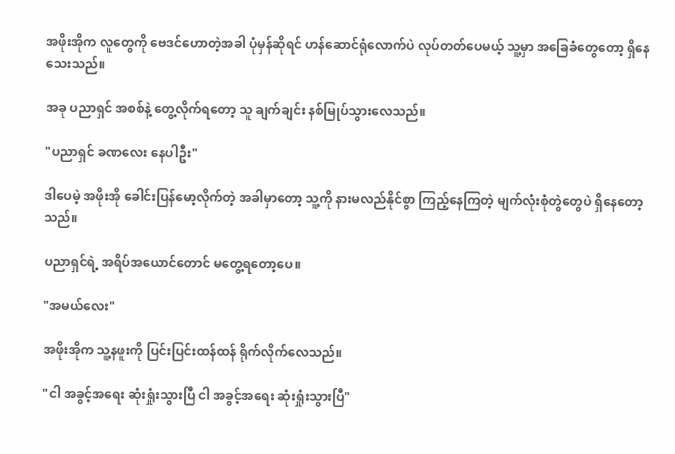အဖိုးအိုက လူတွေကို ဗေဒင်ဟောတဲ့အခါ ပုံမှန်ဆိုရင် ဟန်ဆောင်ရုံလောက်ပဲ လုပ်တတ်ပေမယ့် သူ့မှာ အခြေခံတွေတော့ ရှိနေသေးသည်။

အခု ပညာရှင် အစစ်နဲ့ တွေ့လိုက်ရတော့ သူ ချက်ချင်း နစ်မြုပ်သွားလေသည်။

"ပညာရှင် ခဏလေး နေပါဦး"

ဒါပေမဲ့ အဖိုးအို ခေါင်းပြန်မော့လိုက်တဲ့ အခါမှာတော့ သူ့ကို နားမလည်နိုင်စွာ ကြည့်နေကြတဲ့ မျက်လုံးစုံတွဲတွေပဲ ရှိနေတော့သည်။

ပညာရှင်ရဲ့ အရိပ်အယောင်တောင် မတွေ့ရတော့ပေ။

"အမယ်လေး"

အဖိုးအိုက သူ့နဖူးကို ပြင်းပြင်းထန်ထန် ရိုက်လိုက်လေသည်။

"ငါ အခွင့်အရေး ဆုံးရှုံးသွားပြီ ငါ အခွင့်အရေး ဆုံးရှုံးသွားပြီ"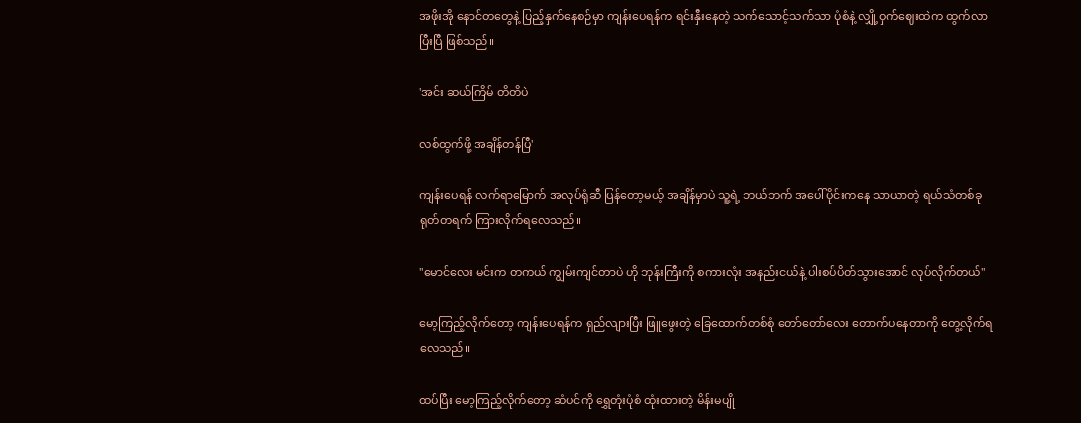အဖိုးအို နောင်တတွေနဲ့ ပြည့်နှက်နေစဉ်မှာ ကျန်းပေရန်က ရင်းနှီးနေတဲ့ သက်သောင့်သက်သာ ပုံစံနဲ့ လျှို့ဝှက်ဈေးထဲက ထွက်လာပြီးပြီ ဖြစ်သည်။

'အင်း ဆယ်ကြိမ် တိတိပဲ

လစ်ထွက်ဖို့ အချိန်တန်ပြီ'

ကျန်းပေရန် လက်ရာမြောက် အလုပ်ရုံဆီ ပြန်တော့မယ့် အချိန်မှာပဲ သူ့ရဲ့ ဘယ်ဘက် အပေါ်ပိုင်းကနေ သာယာတဲ့ ရယ်သံတစ်ခု ရုတ်တရက် ကြားလိုက်ရလေသည်။

"မောင်လေး မင်းက တကယ် ကျွမ်းကျင်တာပဲ ဟို ဘုန်းကြီးကို စကားလုံး အနည်းငယ်နဲ့ ပါးစပ်ပိတ်သွားအောင် လုပ်လိုက်တယ်"

မော့ကြည့်လိုက်တော့ ကျန်းပေရန်က ရှည်လျားပြီး ဖြူဖွေးတဲ့ ခြေထောက်တစ်စုံ တော်တော်လေး တောက်ပနေတာကို တွေ့လိုက်ရလေသည်။

ထပ်ပြီး မော့ကြည့်လိုက်တော့ ဆံပင်ကို ရွှေတုံးပုံစံ ထုံးထားတဲ့ မိန်းမပျို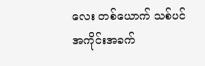လေး တစ်ယောက် သစ်ပင် အကိုင်းအခက်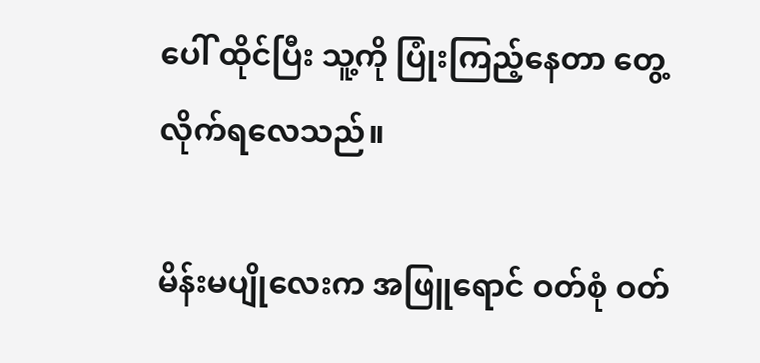ပေါ် ထိုင်ပြီး သူ့ကို ပြုံးကြည့်နေတာ တွေ့လိုက်ရလေသည်။

မိန်းမပျိုလေးက အဖြူရောင် ဝတ်စုံ ဝတ်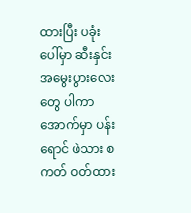ထားပြီး ပခုံးပေါ်မှာ ဆီးနှင်းအမွေးပွားလေးတွေ ပါကာ အောက်မှာ ပန်းရောင် ဖဲသား စကတ် ဝတ်ထား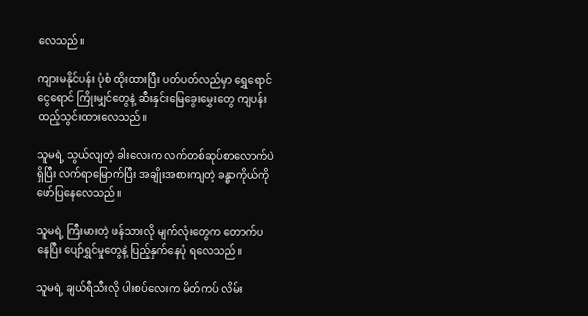လေသည်။

ကျားမနိုင်ပန်း ပုံစံ ထိုးထားပြီး ပတ်ပတ်လည်မှာ ရွှေရောင် ငွေရောင် ကြိုးမျှင်တွေနဲ့ ဆီးနှင်းမြေခွေးမွှေးတွေ ကျပန်း ထည့်သွင်းထားလေသည်။

သူမရဲ့ သွယ်လျတဲ့ ခါးလေးက လက်တစ်ဆုပ်စာလောက်ပဲ ရှိပြီး လက်ရာမြောက်ပြီး အချိုးအစားကျတဲ့ ခန္ဓာကိုယ်ကို ဖော်ပြနေလေသည်။

သူမရဲ့ ကြီးမားတဲ့ ဖန်သားလို မျက်လုံးတွေက တောက်ပနေပြီး ပျော်ရွှင်မှုတွေနဲ့ ပြည့်နှက်နေပုံ ရလေသည်။

သူမရဲ့ ချယ်ရီသီးလို ပါးစပ်လေးက မိတ်ကပ် လိမ်း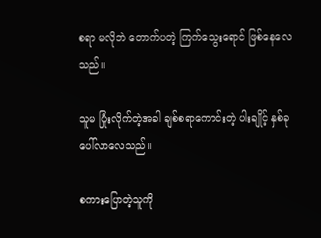စရာ မလိုဘဲ တောက်ပတဲ့ ကြက်သွေးရောင် ဖြစ်နေလေသည်။

သူမ ပြုံးလိုက်တဲ့အခါ ချစ်စရာကောင်းတဲ့ ပါးချိုင့် နှစ်ခု ပေါ်လာလေသည်။

စကားပြောတဲ့သူကို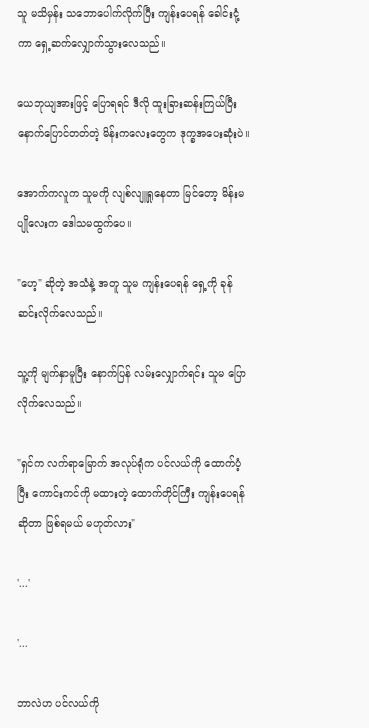သူ မသိမှန်း သဘောပေါက်လိုက်ပြီး ကျန်းပေရန် ခေါင်းငုံ့ကာ ရှေ့ဆက်လျှောက်သွားလေသည်။

ယေဘုယျအားဖြင့် ပြောရရင် ဒီလို ထူးခြားဆန်းကြယ်ပြီး နောက်ပြောင်တတ်တဲ့ မိန်းကလေးတွေက ဒုက္ခအပေးဆုံးပဲ။

အောက်ကလူက သူမကို လျစ်လျူရှုနေတာ မြင်တော့ မိန်းမပျိုလေးက ဒေါသမထွက်ပေ။

"ဟေ့" ဆိုတဲ့ အသံနဲ့ အတူ သူမ ကျန်းပေရန် ရှေ့ကို ခုန်ဆင်းလိုက်လေသည်။

သူ့ကို မျက်နှာမူပြီး နောက်ပြန် လမ်းလျှောက်ရင်း သူမ ပြောလိုက်လေသည်။

"ရှင်က လက်ရာမြောက် အလုပ်ရုံက ပင်လယ်ကို ထောက်ပံ့ပြီး ကောင်းကင်ကို မထားတဲ့ ထောက်တိုင်ကြီး ကျန်းပေရန် ဆိုတာ ဖြစ်ရမယ် မဟုတ်လား"

'...'

'...

ဘာလဲဟ ပင်လယ်ကို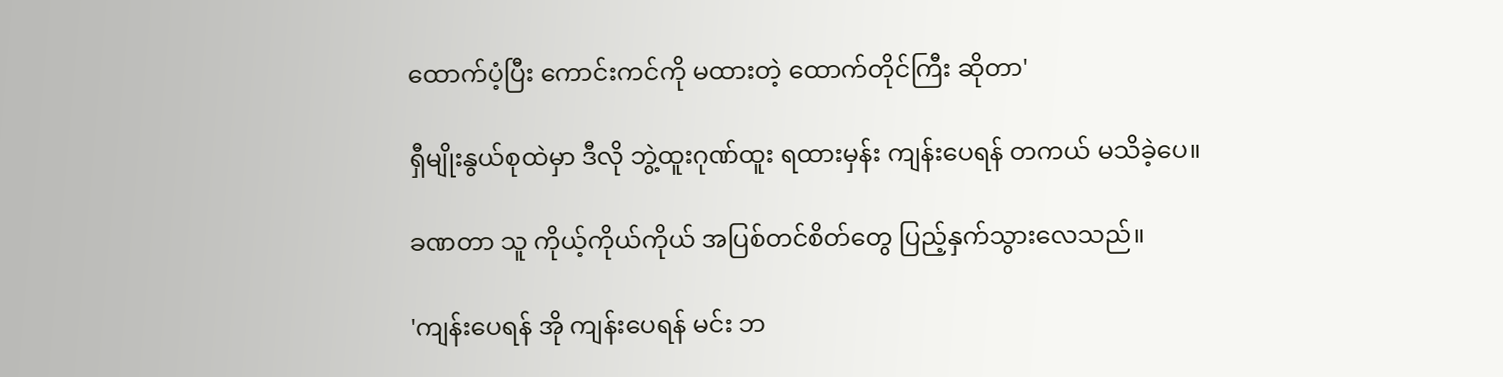ထောက်ပံ့ပြီး ကောင်းကင်ကို မထားတဲ့ ထောက်တိုင်ကြီး ဆိုတာ'

ရှီမျိုးနွယ်စုထဲမှာ ဒီလို ဘွဲ့ထူးဂုဏ်ထူး ရထားမှန်း ကျန်းပေရန် တကယ် မသိခဲ့ပေ။

ခဏတာ သူ ကိုယ့်ကိုယ်ကိုယ် အပြစ်တင်စိတ်တွေ ပြည့်နှက်သွားလေသည်။

'ကျန်းပေရန် အို ကျန်းပေရန် မင်း ဘ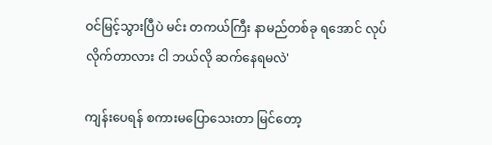ဝင်မြင့်သွားပြီပဲ မင်း တကယ်ကြီး နာမည်တစ်ခု ရအောင် လုပ်လိုက်တာလား ငါ ဘယ်လို ဆက်နေရမလဲ'

ကျန်းပေရန် စကားမပြောသေးတာ မြင်တော့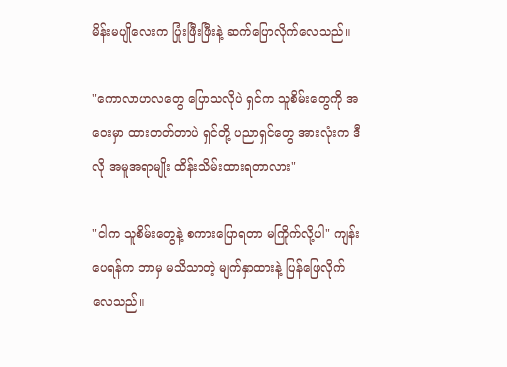မိန်းမပျိုလေးက ပြုံးဖြီးဖြီးနဲ့ ဆက်ပြောလိုက်လေသည်။

"ကောလာဟလတွေ ပြောသလိုပဲ ရှင်က သူစိမ်းတွေကို အဝေးမှာ ထားတတ်တာပဲ ရှင်တို့ ပညာရှင်တွေ အားလုံးက ဒီလို အမူအရာမျိုး ထိန်းသိမ်းထားရတာလား"

"ငါက သူစိမ်းတွေနဲ့ စကားပြောရတာ မကြိုက်လို့ပါ" ကျန်းပေရန်က ဘာမှ မသိသာတဲ့ မျက်နှာထားနဲ့ ပြန်ဖြေလိုက်လေသည်။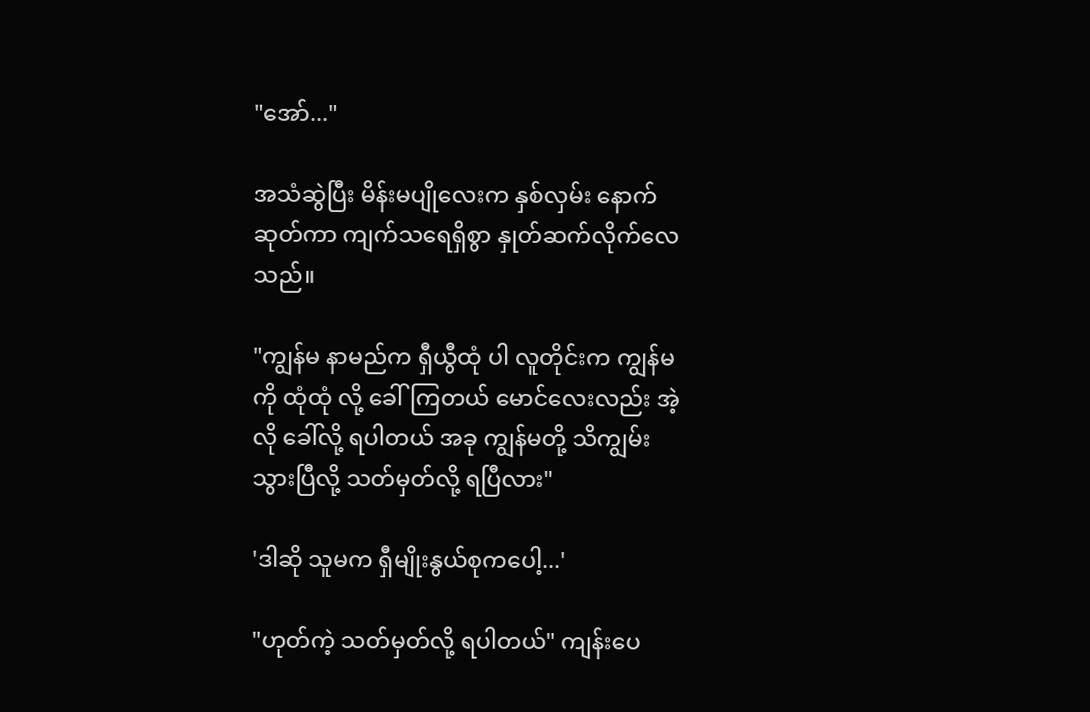"အော်..."

အသံဆွဲပြီး မိန်းမပျိုလေးက နှစ်လှမ်း နောက်ဆုတ်ကာ ကျက်သရေရှိစွာ နှုတ်ဆက်လိုက်လေသည်။

"ကျွန်မ နာမည်က ရှီယွီထုံ ပါ လူတိုင်းက ကျွန်မကို ထုံထုံ လို့ ခေါ်ကြတယ် မောင်လေးလည်း အဲ့လို ခေါ်လို့ ရပါတယ် အခု ကျွန်မတို့ သိကျွမ်းသွားပြီလို့ သတ်မှတ်လို့ ရပြီလား"

'ဒါဆို သူမက ရှီမျိုးနွယ်စုကပေါ့...'

"ဟုတ်ကဲ့ သတ်မှတ်လို့ ရပါတယ်" ကျန်းပေ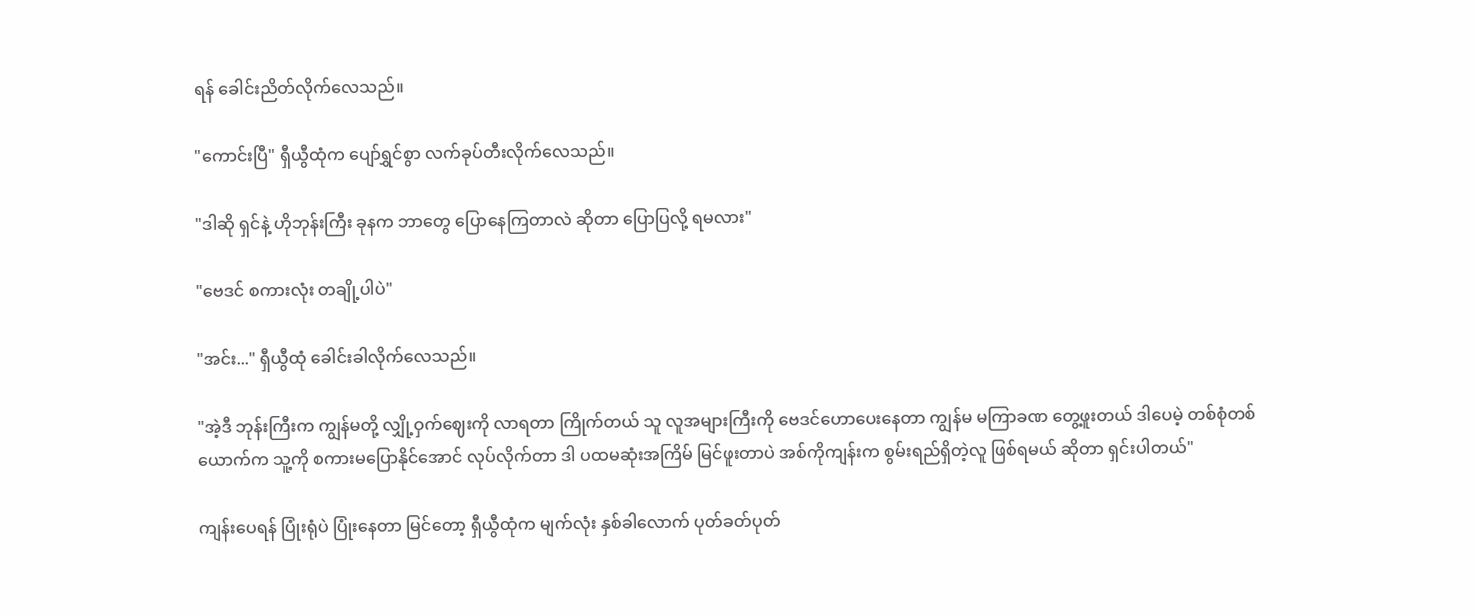ရန် ခေါင်းညိတ်လိုက်လေသည်။

"ကောင်းပြီ" ရှီယွီထုံက ပျော်ရွှင်စွာ လက်ခုပ်တီးလိုက်လေသည်။

"ဒါဆို ရှင်နဲ့ ဟိုဘုန်းကြီး ခုနက ဘာတွေ ပြောနေကြတာလဲ ဆိုတာ ပြောပြလို့ ရမလား"

"ဗေဒင် စကားလုံး တချို့ပါပဲ"

"အင်း..." ရှီယွီထုံ ခေါင်းခါလိုက်လေသည်။

"အဲ့ဒီ ဘုန်းကြီးက ကျွန်မတို့ လျှို့ဝှက်ဈေးကို လာရတာ ကြိုက်တယ် သူ လူအများကြီးကို ဗေဒင်ဟောပေးနေတာ ကျွန်မ မကြာခဏ တွေ့ဖူးတယ် ဒါပေမဲ့ တစ်စုံတစ်ယောက်က သူ့ကို စကားမပြောနိုင်အောင် လုပ်လိုက်တာ ဒါ ပထမဆုံးအကြိမ် မြင်ဖူးတာပဲ အစ်ကိုကျန်းက စွမ်းရည်ရှိတဲ့လူ ဖြစ်ရမယ် ဆိုတာ ရှင်းပါတယ်"

ကျန်းပေရန် ပြုံးရုံပဲ ပြုံးနေတာ မြင်တော့ ရှီယွီထုံက မျက်လုံး နှစ်ခါလောက် ပုတ်ခတ်ပုတ်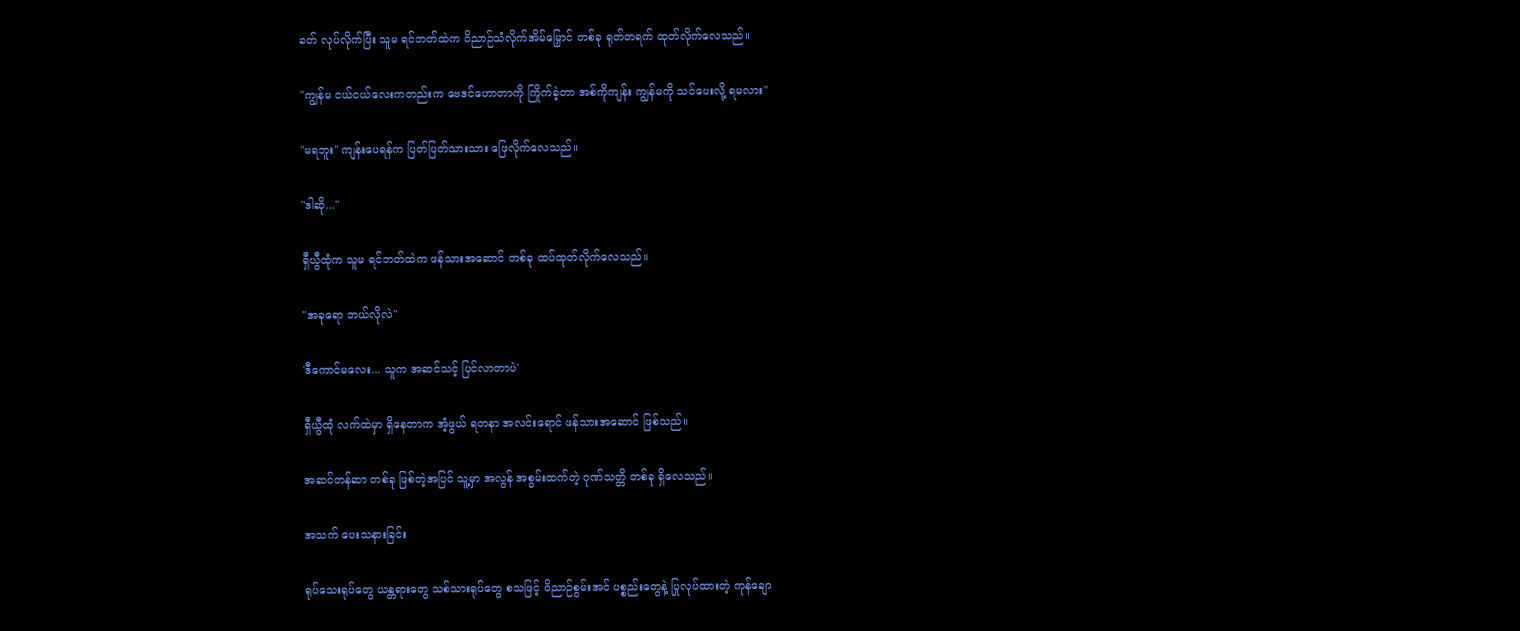ခတ် လုပ်လိုက်ပြီး သူမ ရင်ဘတ်ထဲက ဝိညာဉ်သံလိုက်အိမ်မြှောင် တစ်ခု ရုတ်တရက် ထုတ်လိုက်လေသည်။

"ကျွန်မ ငယ်ငယ်လေးကတည်းက ဗေဒင်ဟောတာကို ကြိုက်ခဲ့တာ အစ်ကိုကျန်း ကျွန်မကို သင်ပေးလို့ ရမလား"

"မရဘူး" ကျန်းပေရန်က ပြတ်ပြတ်သားသား ဖြေလိုက်လေသည်။

"ဒါဆို..."

ရှီယွီထုံက သူမ ရင်ဘတ်ထဲက ဖန်သားအဆောင် တစ်ခု ထပ်ထုတ်လိုက်လေသည်။

"အခုရော ဘယ်လိုလဲ"

'ဒီကောင်မလေး... သူက အဆင်သင့် ပြင်လာတာပဲ'

ရှီယွီထုံ လက်ထဲမှာ ရှိနေတာက အံ့ဖွယ် ရတနာ အလင်းရောင် ဖန်သားအဆောင် ဖြစ်သည်။

အဆင်တန်ဆာ တစ်ခု ဖြစ်တဲ့အပြင် သူ့မှာ အလွန် အစွမ်းထက်တဲ့ ဂုဏ်သတ္တိ တစ်ခု ရှိလေသည်။

အသက် ပေးသနားခြင်း

ရုပ်သေးရုပ်တွေ ယန္တရားတွေ သစ်သားရုပ်တွေ စသဖြင့် ဝိညာဉ်စွမ်းအင် ပစ္စည်းတွေနဲ့ ပြုလုပ်ထားတဲ့ ကုန်ချော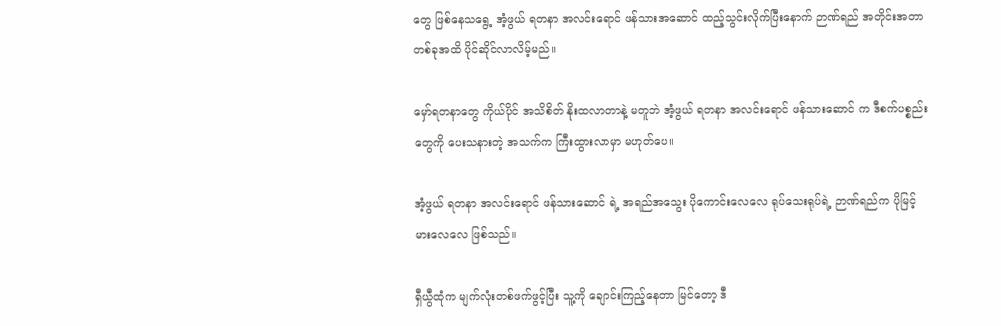တွေ ဖြစ်နေသရွေ့ အံ့ဖွယ် ရတနာ အလင်းရောင် ဖန်သားအဆောင် ထည့်သွင်းလိုက်ပြီးနောက် ဉာဏ်ရည် အတိုင်းအတာ တစ်ခုအထိ ပိုင်ဆိုင်လာလိမ့်မည်။

မှော်ရတနာတွေ ကိုယ်ပိုင် အသိစိတ် နိုးထလာတာနဲ့ မတူဘဲ အံ့ဖွယ် ရတနာ အလင်းရောင် ဖန်သားဆောင် က ဒီစက်ပစ္စည်းတွေကို ပေးသနားတဲ့ အသက်က ကြီးထွားလာမှာ မဟုတ်ပေ။

အံ့ဖွယ် ရတနာ အလင်းရောင် ဖန်သားဆောင် ရဲ့ အရည်အသွေး ပိုကောင်းလေလေ ရုပ်သေးရုပ်ရဲ့ ဉာဏ်ရည်က ပိုမြင့်မားလေလေ ဖြစ်သည်။

ရှီယွီထုံက မျက်လုံးတစ်ဖက်ဖွင့်ပြီး သူ့ကို ချောင်းကြည့်နေတာ မြင်တော့ ဒီ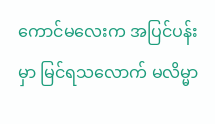ကောင်မလေးက အပြင်ပန်းမှာ မြင်ရသလောက် မလိမ္မာ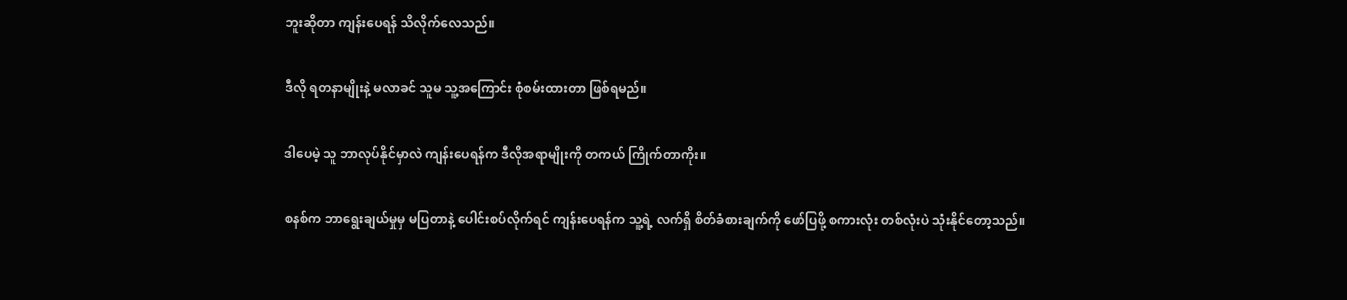ဘူးဆိုတာ ကျန်းပေရန် သိလိုက်လေသည်။

ဒီလို ရတနာမျိုးနဲ့ မလာခင် သူမ သူ့အကြောင်း စုံစမ်းထားတာ ဖြစ်ရမည်။

ဒါပေမဲ့ သူ ဘာလုပ်နိုင်မှာလဲ ကျန်းပေရန်က ဒီလိုအရာမျိုးကို တကယ် ကြိုက်တာကိုး။

စနစ်က ဘာရွေးချယ်မှုမှ မပြတာနဲ့ ပေါင်းစပ်လိုက်ရင် ကျန်းပေရန်က သူ့ရဲ့ လက်ရှိ စိတ်ခံစားချက်ကို ဖော်ပြဖို့ စကားလုံး တစ်လုံးပဲ သုံးနိုင်တော့သည်။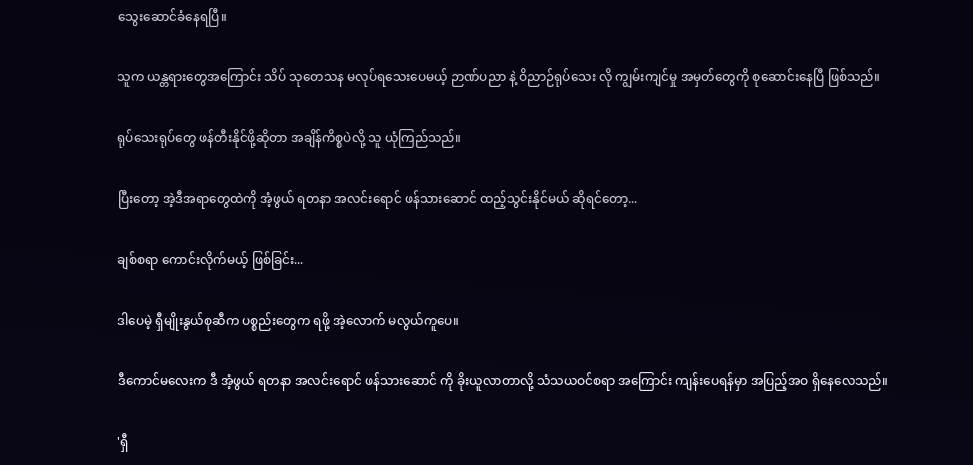သွေးဆောင်ခံနေရပြီ။

သူက ယန္တရားတွေအကြောင်း သိပ် သုတေသန မလုပ်ရသေးပေမယ့် ဉာဏ်ပညာ နဲ့ ဝိညာဉ်ရုပ်သေး လို ကျွမ်းကျင်မှု အမှတ်တွေကို စုဆောင်းနေပြီ ဖြစ်သည်။

ရုပ်သေးရုပ်တွေ ဖန်တီးနိုင်ဖို့ဆိုတာ အချိန်ကိစ္စပဲလို့ သူ ယုံကြည်သည်။

ပြီးတော့ အဲ့ဒီအရာတွေထဲကို အံ့ဖွယ် ရတနာ အလင်းရောင် ဖန်သားဆောင် ထည့်သွင်းနိုင်မယ် ဆိုရင်တော့...

ချစ်စရာ ကောင်းလိုက်မယ့် ဖြစ်ခြင်း...

ဒါပေမဲ့ ရှီမျိုးနွယ်စုဆီက ပစ္စည်းတွေက ရဖို့ အဲ့လောက် မလွယ်ကူပေ။

ဒီကောင်မလေးက ဒီ အံ့ဖွယ် ရတနာ အလင်းရောင် ဖန်သားဆောင် ကို ခိုးယူလာတာလို့ သံသယဝင်စရာ အကြောင်း ကျန်းပေရန်မှာ အပြည့်အဝ ရှိနေလေသည်။

'ရှီ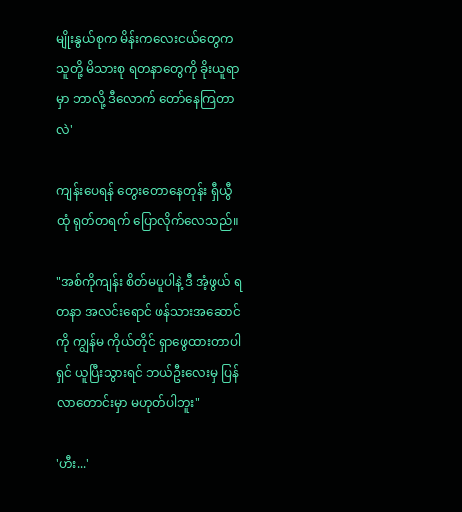မျိုးနွယ်စုက မိန်းကလေးငယ်တွေက သူတို့ မိသားစု ရတနာတွေကို ခိုးယူရာမှာ ဘာလို့ ဒီလောက် တော်နေကြတာလဲ'

ကျန်းပေရန် တွေးတောနေတုန်း ရှီယွီထုံ ရုတ်တရက် ပြောလိုက်လေသည်။

"အစ်ကိုကျန်း စိတ်မပူပါနဲ့ ဒီ အံ့ဖွယ် ရတနာ အလင်းရောင် ဖန်သားအဆောင် ကို ကျွန်မ ကိုယ်တိုင် ရှာဖွေထားတာပါ ရှင် ယူပြီးသွားရင် ဘယ်ဦးလေးမှ ပြန်လာတောင်းမှာ မဟုတ်ပါဘူး"

'ဟီး...'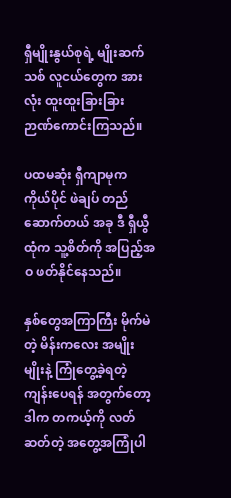ရှီမျိုးနွယ်စုရဲ့ မျိုးဆက်သစ် လူငယ်တွေက အားလုံး ထူးထူးခြားခြား ဉာဏ်ကောင်းကြသည်။

ပထမဆုံး ရှီကျာမုက ကိုယ်ပိုင် ဖဲချပ် တည်ဆောက်တယ် အခု ဒီ ရှီယွီထုံက သူ့စိတ်ကို အပြည့်အဝ ဖတ်နိုင်နေသည်။

နှစ်တွေအကြာကြီး မိုက်မဲတဲ့ မိန်းကလေး အမျိုးမျိုးနဲ့ ကြုံတွေ့ခဲ့ရတဲ့ ကျန်းပေရန် အတွက်တော့ ဒါက တကယ့်ကို လတ်ဆတ်တဲ့ အတွေ့အကြုံပါ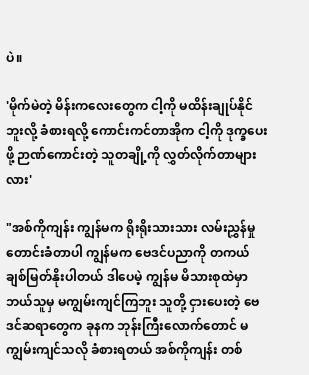ပဲ။

'မိုက်မဲတဲ့ မိန်းကလေးတွေက ငါ့ကို မထိန်းချုပ်နိုင်ဘူးလို့ ခံစားရလို့ ကောင်းကင်တာအိုက ငါ့ကို ဒုက္ခပေးဖို့ ဉာဏ်ကောင်းတဲ့ သူတချို့ကို လွှတ်လိုက်တာများလား'

"အစ်ကိုကျန်း ကျွန်မက ရိုးရိုးသားသား လမ်းညွှန်မှု တောင်းခံတာပါ ကျွန်မက ဗေဒင်ပညာကို တကယ် ချစ်မြတ်နိုးပါတယ် ဒါပေမဲ့ ကျွန်မ မိသားစုထဲမှာ ဘယ်သူမှ မကျွမ်းကျင်ကြဘူး သူတို့ ငှားပေးတဲ့ ဗေဒင်ဆရာတွေက ခုနက ဘုန်းကြီးလောက်တောင် မကျွမ်းကျင်သလို ခံစားရတယ် အစ်ကိုကျန်း တစ်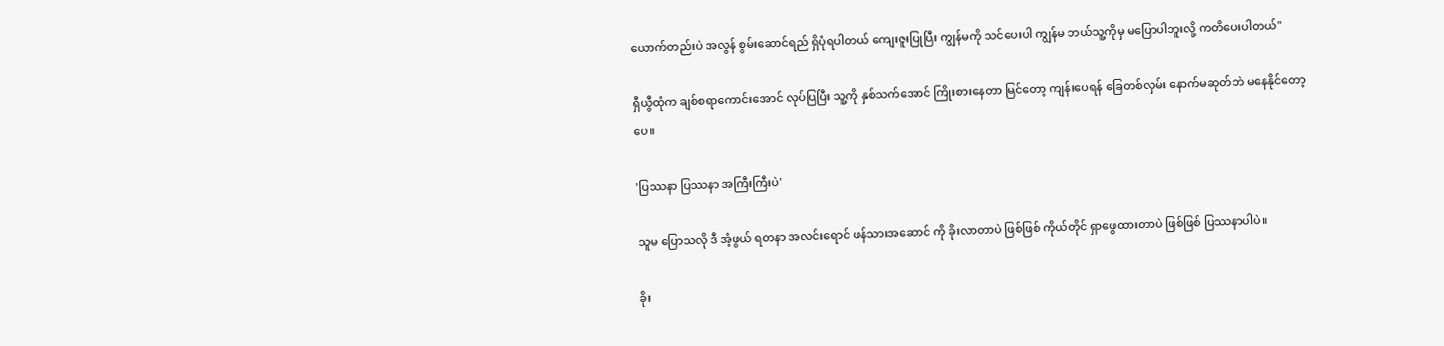ယောက်တည်းပဲ အလွန် စွမ်းဆောင်ရည် ရှိပုံရပါတယ် ကျေးဇူးပြုပြီး ကျွန်မကို သင်ပေးပါ ကျွန်မ ဘယ်သူ့ကိုမှ မပြောပါဘူးလို့ ကတိပေးပါတယ်"

ရှီယွီထုံက ချစ်စရာကောင်းအောင် လုပ်ပြပြီး သူ့ကို နှစ်သက်အောင် ကြိုးစားနေတာ မြင်တော့ ကျန်းပေရန် ခြေတစ်လှမ်း နောက်မဆုတ်ဘဲ မနေနိုင်တော့ပေ။

'ပြဿနာ ပြဿနာ အကြီးကြီးပဲ'

သူမ ပြောသလို ဒီ အံ့ဖွယ် ရတနာ အလင်းရောင် ဖန်သားအဆောင် ကို ခိုးလာတာပဲ ဖြစ်ဖြစ် ကိုယ်တိုင် ရှာဖွေထားတာပဲ ဖြစ်ဖြစ် ပြဿနာပါပဲ။

ခိုး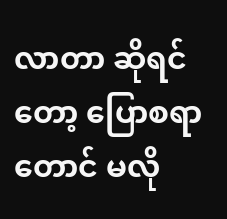လာတာ ဆိုရင်တော့ ပြောစရာတောင် မလို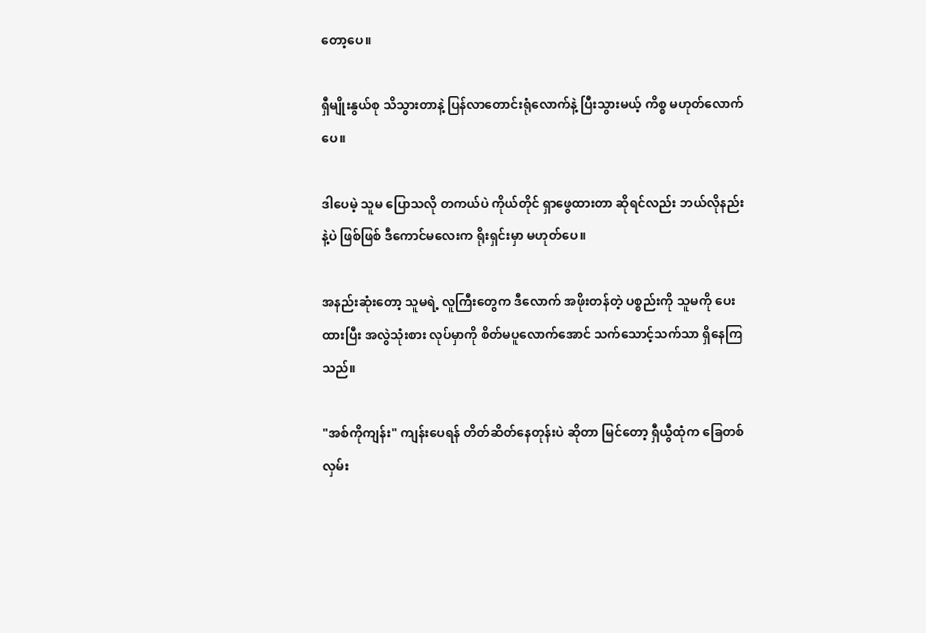တော့ပေ။

ရှီမျိုးနွယ်စု သိသွားတာနဲ့ ပြန်လာတောင်းရုံလောက်နဲ့ ပြီးသွားမယ့် ကိစ္စ မဟုတ်လောက်ပေ။

ဒါပေမဲ့ သူမ ပြောသလို တကယ်ပဲ ကိုယ်တိုင် ရှာဖွေထားတာ ဆိုရင်လည်း ဘယ်လိုနည်းနဲ့ပဲ ဖြစ်ဖြစ် ဒီကောင်မလေးက ရိုးရှင်းမှာ မဟုတ်ပေ။

အနည်းဆုံးတော့ သူမရဲ့ လူကြီးတွေက ဒီလောက် အဖိုးတန်တဲ့ ပစ္စည်းကို သူမကို ပေးထားပြီး အလွဲသုံးစား လုပ်မှာကို စိတ်မပူလောက်အောင် သက်သောင့်သက်သာ ရှိနေကြသည်။

"အစ်ကိုကျန်း" ကျန်းပေရန် တိတ်ဆိတ်နေတုန်းပဲ ဆိုတာ မြင်တော့ ရှီယွီထုံက ခြေတစ်လှမ်း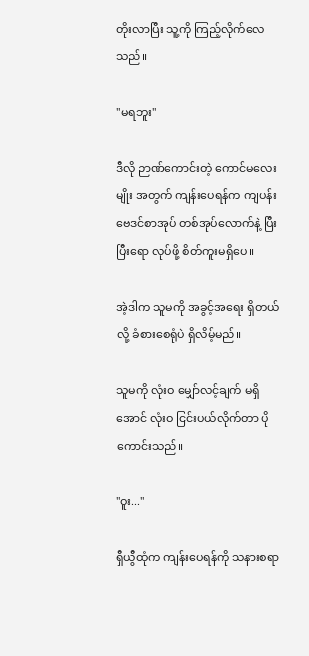တိုးလာပြီး သူ့ကို ကြည့်လိုက်လေသည်။

"မရဘူး"

ဒီလို ဉာဏ်ကောင်းတဲ့ ကောင်မလေးမျိုး အတွက် ကျန်းပေရန်က ကျပန်း ဗေဒင်စာအုပ် တစ်အုပ်လောက်နဲ့ ပြီးပြီးရော လုပ်ဖို့ စိတ်ကူးမရှိပေ။

အဲ့ဒါက သူမကို အခွင့်အရေး ရှိတယ်လို့ ခံစားစေရုံပဲ ရှိလိမ့်မည်။

သူမကို လုံးဝ မျှော်လင့်ချက် မရှိအောင် လုံးဝ ငြင်းပယ်လိုက်တာ ပိုကောင်းသည်။

"ဝူး..."

ရှီယွီထုံက ကျန်းပေရန်ကို သနားစရာ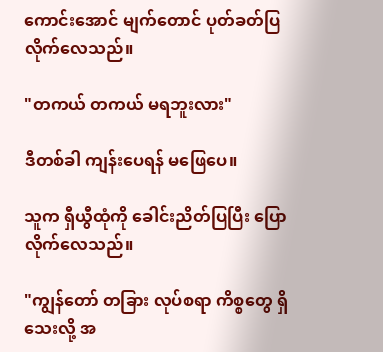ကောင်းအောင် မျက်တောင် ပုတ်ခတ်ပြလိုက်လေသည်။

"တကယ် တကယ် မရဘူးလား"

ဒီတစ်ခါ ကျန်းပေရန် မဖြေပေ။

သူက ရှီယွီထုံကို ခေါင်းညိတ်ပြပြီး ပြောလိုက်လေသည်။

"ကျွန်တော် တခြား လုပ်စရာ ကိစ္စတွေ ရှိသေးလို့ အ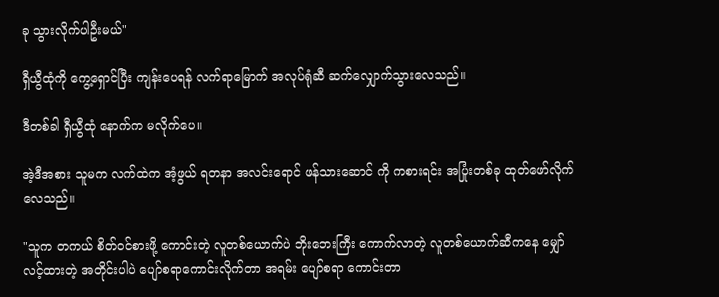ခု သွားလိုက်ပါဦးမယ်"

ရှီယွီထုံကို ကွေ့ရှောင်ပြီး ကျန်းပေရန် လက်ရာမြောက် အလုပ်ရုံဆီ ဆက်လျှောက်သွားလေသည်။

ဒီတစ်ခါ ရှီယွီထုံ နောက်က မလိုက်ပေ။

အဲ့ဒီအစား သူမက လက်ထဲက အံ့ဖွယ် ရတနာ အလင်းရောင် ဖန်သားဆောင် ကို ကစားရင်း အပြုံးတစ်ခု ထုတ်ဖော်လိုက်လေသည်။

"သူက တကယ် စိတ်ဝင်စားဖို့ ကောင်းတဲ့ လူတစ်ယောက်ပဲ ဘိုးဘေးကြီး ကောက်လာတဲ့ လူတစ်ယောက်ဆီကနေ မျှော်လင့်ထားတဲ့ အတိုင်းပါပဲ ပျော်စရာကောင်းလိုက်တာ အရမ်း ပျော်စရာ ကောင်းတာ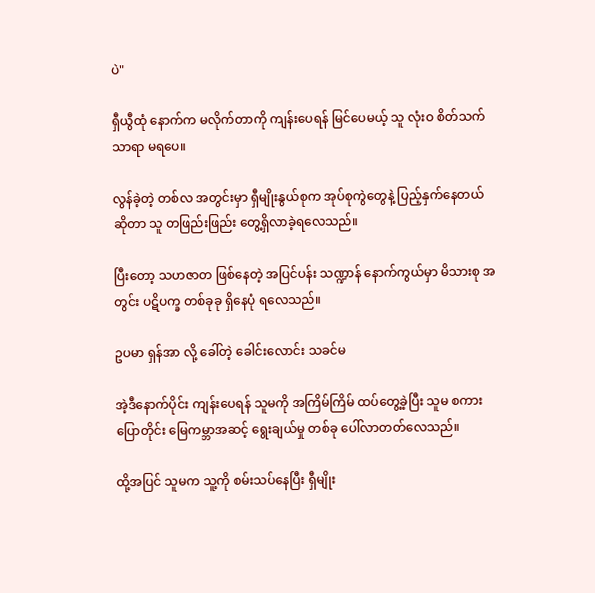ပဲ"

ရှီယွီထုံ နောက်က မလိုက်တာကို ကျန်းပေရန် မြင်ပေမယ့် သူ လုံးဝ စိတ်သက်သာရာ မရပေ။

လွန်ခဲ့တဲ့ တစ်လ အတွင်းမှာ ရှီမျိုးနွယ်စုက အုပ်စုကွဲတွေနဲ့ ပြည့်နှက်နေတယ် ဆိုတာ သူ တဖြည်းဖြည်း တွေ့ရှိလာခဲ့ရလေသည်။

ပြီးတော့ သဟဇာတ ဖြစ်နေတဲ့ အပြင်ပန်း သဏ္ဍာန် နောက်ကွယ်မှာ မိသားစု အတွင်း ပဋိပက္ခ တစ်ခုခု ရှိနေပုံ ရလေသည်။

ဥပမာ ရှန်အာ လို့ ခေါ်တဲ့ ခေါင်းလောင်း သခင်မ

အဲ့ဒီနောက်ပိုင်း ကျန်းပေရန် သူမကို အကြိမ်ကြိမ် ထပ်တွေ့ခဲ့ပြီး သူမ စကားပြောတိုင်း မြေကမ္ဘာအဆင့် ရွေးချယ်မှု တစ်ခု ပေါ်လာတတ်လေသည်။

ထို့အပြင် သူမက သူ့ကို စမ်းသပ်နေပြီး ရှီမျိုး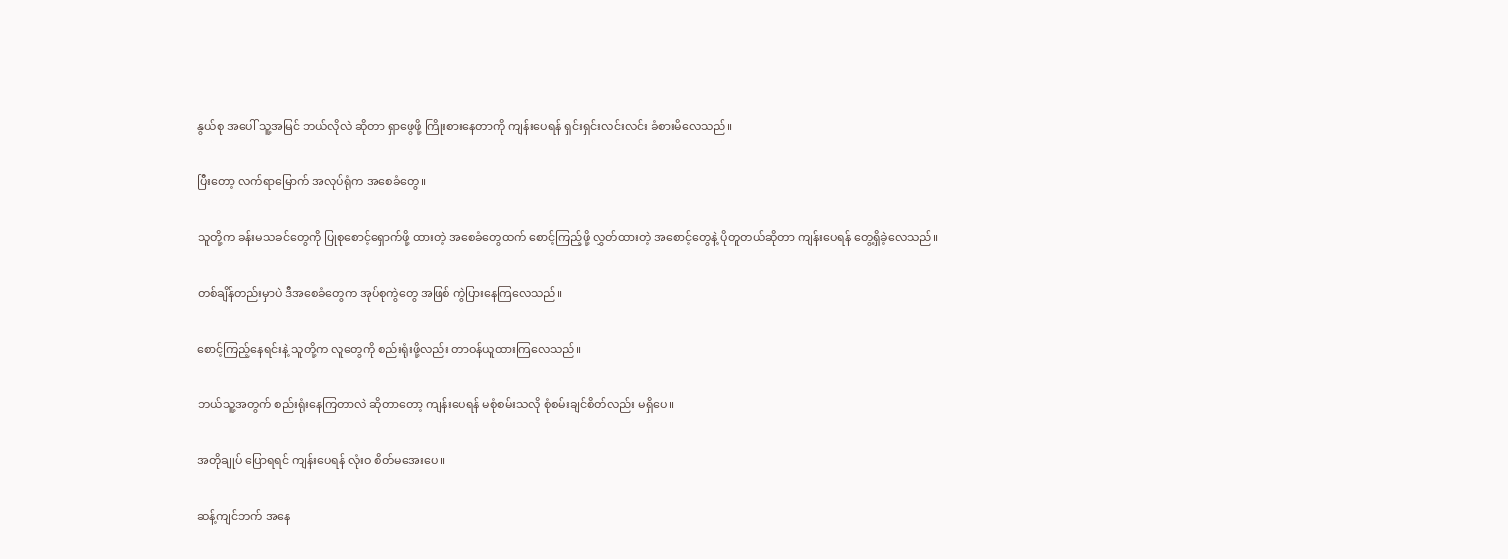နွယ်စု အပေါ် သူ့အမြင် ဘယ်လိုလဲ ဆိုတာ ရှာဖွေဖို့ ကြိုးစားနေတာကို ကျန်းပေရန် ရှင်းရှင်းလင်းလင်း ခံစားမိလေသည်။

ပြီးတော့ လက်ရာမြောက် အလုပ်ရုံက အစေခံတွေ။

သူတို့က ခန်းမသခင်တွေကို ပြုစုစောင့်ရှောက်ဖို့ ထားတဲ့ အစေခံတွေထက် စောင့်ကြည့်ဖို့ လွှတ်ထားတဲ့ အစောင့်တွေနဲ့ ပိုတူတယ်ဆိုတာ ကျန်းပေရန် တွေ့ရှိခဲ့လေသည်။

တစ်ချိန်တည်းမှာပဲ ဒီအစေခံတွေက အုပ်စုကွဲတွေ အဖြစ် ကွဲပြားနေကြလေသည်။

စောင့်ကြည့်နေရင်းနဲ့ သူတို့က လူတွေကို စည်းရုံးဖို့လည်း တာဝန်ယူထားကြလေသည်။

ဘယ်သူ့အတွက် စည်းရုံးနေကြတာလဲ ဆိုတာတော့ ကျန်းပေရန် မစုံစမ်းသလို စုံစမ်းချင်စိတ်လည်း မရှိပေ။

အတိုချုပ် ပြောရရင် ကျန်းပေရန် လုံးဝ စိတ်မအေးပေ။

ဆန့်ကျင်ဘက် အနေ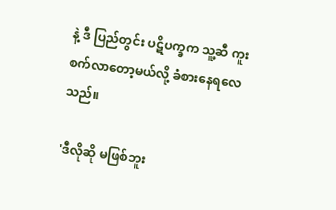နဲ့ ဒီ ပြည်တွင်း ပဋိပက္ခက သူ့ဆီ ကူးစက်လာတော့မယ်လို့ ခံစားနေရလေသည်။

'ဒီလိုဆို မဖြစ်ဘူး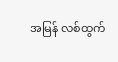အမြန် လစ်ထွက်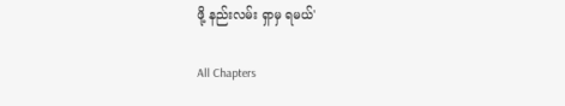ဖို့ နည်းလမ်း ရှာမှ ရမယ်'

All Chapters